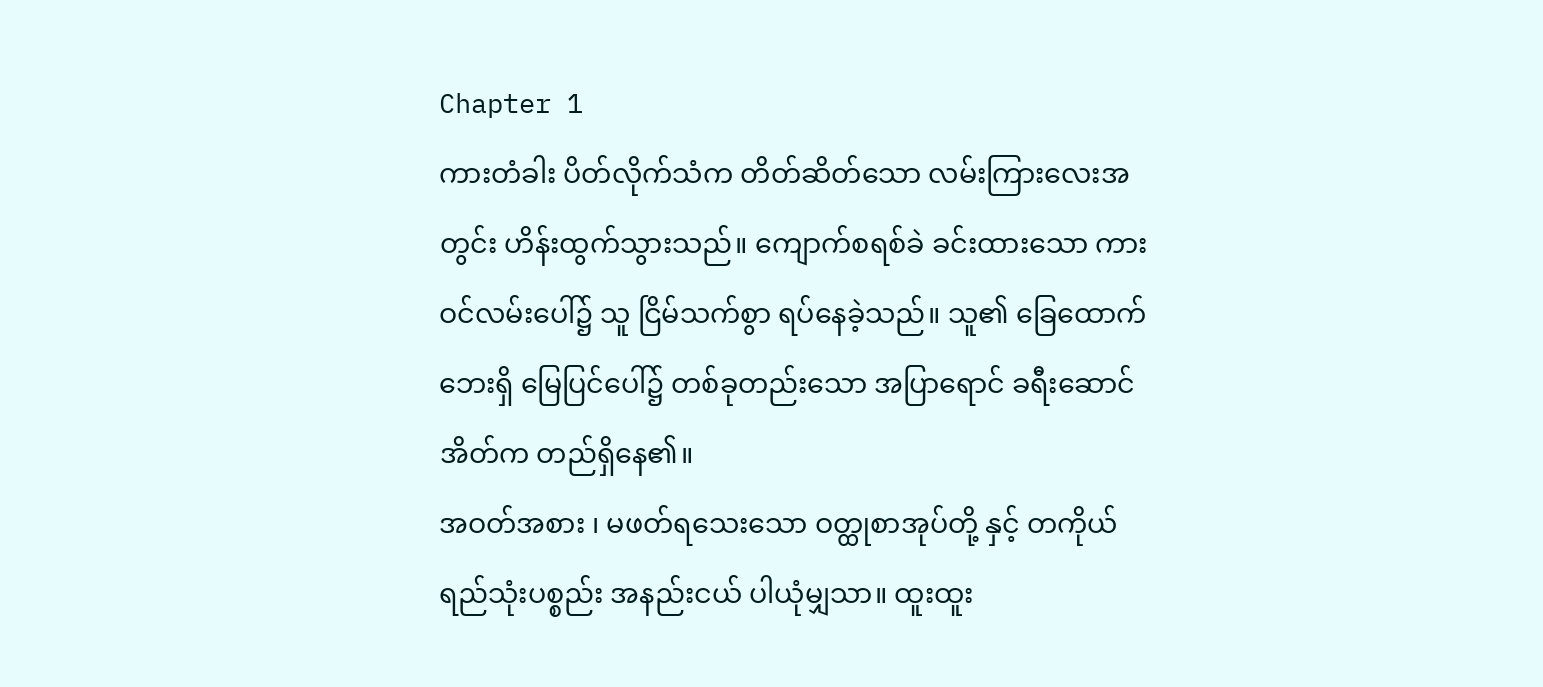Chapter 1
ကားတံခါး ပိတ်လိုက်သံက တိတ်ဆိတ်သော လမ်းကြားလေးအတွင်း ဟိန်းထွက်သွားသည်။ ကျောက်စရစ်ခဲ ခင်းထားသော ကားဝင်လမ်းပေါ်၌ သူ ငြိမ်သက်စွာ ရပ်နေခဲ့သည်။ သူ၏ ခြေထောက်ဘေးရှိ မြေပြင်ပေါ်၌ တစ်ခုတည်းသော အပြာရောင် ခရီးဆောင်အိတ်က တည်ရှိနေ၏။
အဝတ်အစား ၊ မဖတ်ရသေးသော ဝတ္ထုစာအုပ်တို့ နှင့် တကိုယ်ရည်သုံးပစ္စည်း အနည်းငယ် ပါယုံမျှသာ။ ထူးထူး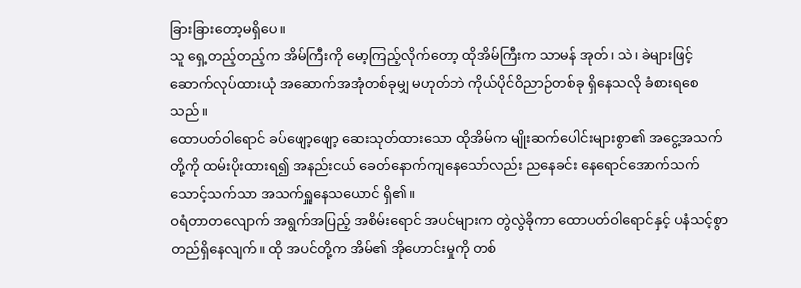ခြားခြားတော့မရှိပေ။
သူ ရှေ့တည့်တည့်က အိမ်ကြီးကို မော့ကြည့်လိုက်တော့ ထိုအိမ်ကြီးက သာမန် အုတ်၊ သဲ၊ ခဲများဖြင့် ဆောက်လုပ်ထားယုံ အဆောက်အအုံတစ်ခုမျှ မဟုတ်ဘဲ ကိုယ်ပိုင်ဝိညာဉ်တစ်ခု ရှိနေသလို ခံစားရစေသည်။
ထောပတ်ဝါရောင် ခပ်ဖျော့ဖျော့ ဆေးသုတ်ထားသော ထိုအိမ်က မျိုးဆက်ပေါင်းများစွာ၏ အငွေ့အသက်တို့ကို ထမ်းပိုးထားရ၍ အနည်းငယ် ခေတ်နောက်ကျနေသော်လည်း ညနေခင်း နေရောင်အောက်သက်သောင့်သက်သာ အသက်ရှူနေသယောင် ရှိ၏။
ဝရံတာတလျောက် အရွက်အပြည့် အစိမ်းရောင် အပင်များက တွဲလွဲခိုကာ ထောပတ်ဝါရောင်နှင့် ပနံသင့်စွာ တည်ရှိနေလျက်။ ထို အပင်တို့က အိမ်၏ အိုဟောင်းမှုကို တစ်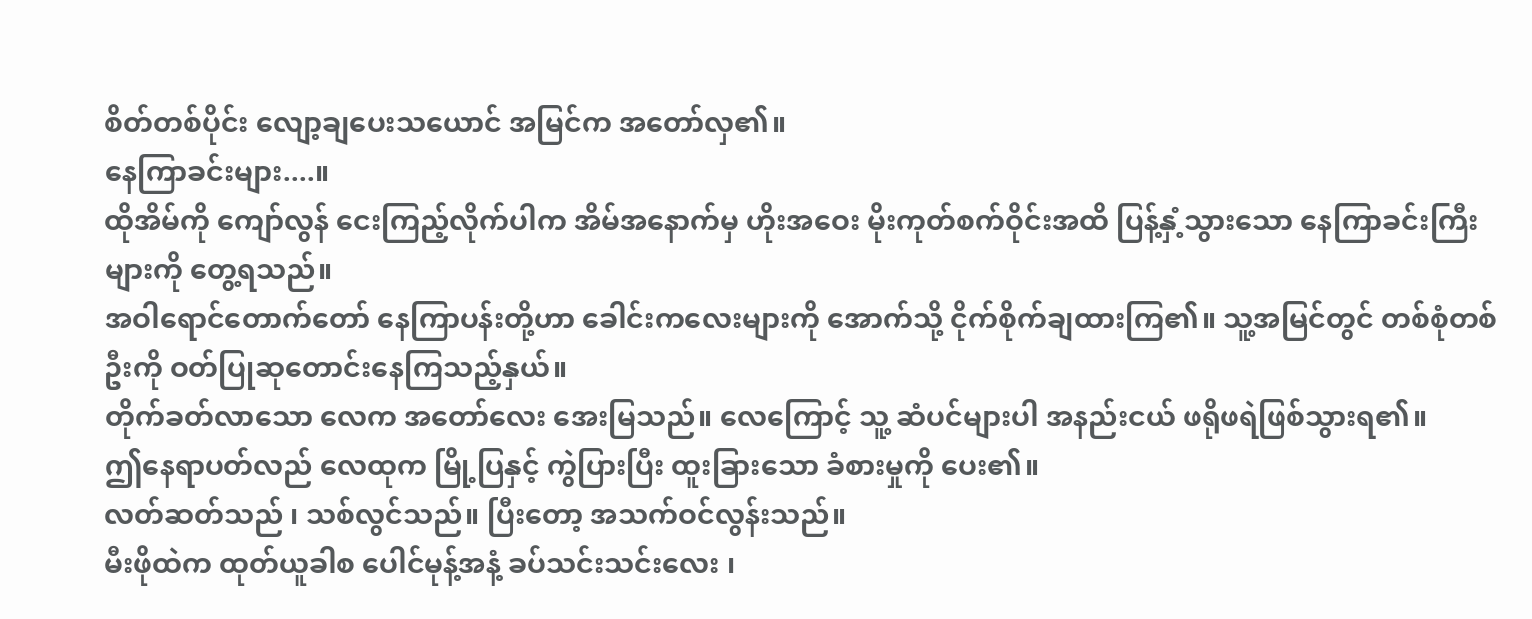စိတ်တစ်ပိုင်း လျော့ချပေးသယောင် အမြင်က အတော်လှ၏။
နေကြာခင်းများ....။
ထိုအိမ်ကို ကျော်လွန် ငေးကြည့်လိုက်ပါက အိမ်အနောက်မှ ဟိုးအဝေး မိုးကုတ်စက်ဝိုင်းအထိ ပြန့်နှံ့သွားသော နေကြာခင်းကြီးများကို တွေ့ရသည်။
အဝါရောင်တောက်တော် နေကြာပန်းတို့ဟာ ခေါင်းကလေးများကို အောက်သို့ ငိုက်စိုက်ချထားကြ၏။ သူ့အမြင်တွင် တစ်စုံတစ်ဦးကို ဝတ်ပြုဆုတောင်းနေကြသည့်နှယ်။
တိုက်ခတ်လာသော လေက အတော်လေး အေးမြသည်။ လေကြောင့် သူ့ ဆံပင်များပါ အနည်းငယ် ဖရိုဖရဲဖြစ်သွားရ၏။
ဤနေရာပတ်လည် လေထုက မြို့ပြနှင့် ကွဲပြားပြီး ထူးခြားသော ခံစားမှုကို ပေး၏။
လတ်ဆတ်သည် ၊ သစ်လွင်သည်။ ပြီးတော့ အသက်ဝင်လွန်းသည်။
မီးဖိုထဲက ထုတ်ယူခါစ ပေါင်မုန့်အနံ့ ခပ်သင်းသင်းလေး ၊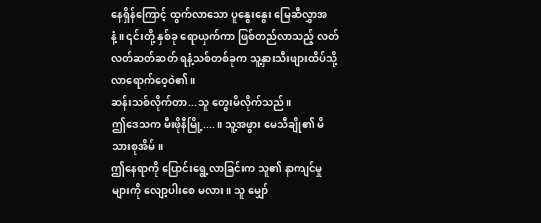နေရှိန်ကြောင့် ထွက်လာသော ပူနွေးနွေး မြေဆီလွှာအနံ့။ ၎င်းတို့ နှစ်ခု ရောယှက်ကာ ဖြစ်တည်လာသည့် လတ်လတ်ဆတ်ဆတ် ရနံ့သစ်တစ်ခုက သူ့နှားသီးဖျားထိပ်သို့ လာရောက်ဝေ့ဝဲ၏။
ဆန်းသစ်လိုက်တာ...သူ တွေးမိလိုက်သည်။
ဤဒေသက မီးဖိုနီမြို့....။ သူ့အဖွား မေသီချို၏ မိသားစုအိမ်။
ဤနေရာကို ပြောင်းရွေ့လာခြင်းက သူ၏ နာကျင်မှုများကို လျော့ပါးစေ မလား။ သူ မျှော်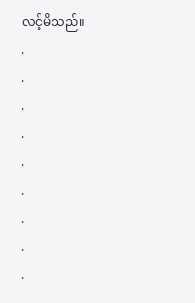လင့်မိသည်။
.
.
.
.
.
.
.
.
.